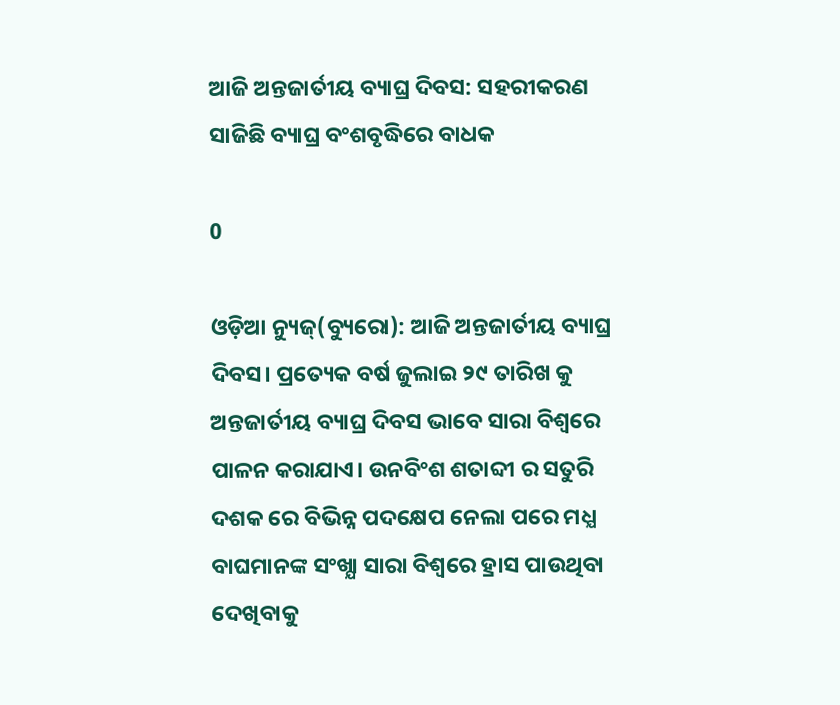ଆଜି ଅନ୍ତଜାର୍ତୀୟ ବ୍ୟାଘ୍ର ଦିବସ: ସହରୀକରଣ ସାଜିଛି ବ୍ୟାଘ୍ର ବଂଶବୃଦ୍ଧିରେ ବାଧକ

0

ଓଡ଼ିଆ ନ୍ୟୁଜ୍(ବ୍ୟୁରୋ): ଆଜି ଅନ୍ତଜାର୍ତୀୟ ବ୍ୟାଘ୍ର ଦିବସ। ପ୍ରତ୍ୟେକ ବର୍ଷ ଜୁଲାଇ ୨୯ ତାରିଖ କୁ ଅନ୍ତଜାର୍ତୀୟ ବ୍ୟାଘ୍ର ଦିବସ ଭାବେ ସାରା ବିଶ୍ବରେ ପାଳନ କରାଯାଏ। ଉନବିଂଶ ଶତାବ୍ଦୀ ର ସତୁରି ଦଶକ ରେ ବିଭିନ୍ନ ପଦକ୍ଷେପ ନେଲା ପରେ ମଧ୍ଯ ବାଘମାନଙ୍କ ସଂଖ୍ଯା ସାରା ବିଶ୍ବରେ ହ୍ରାସ ପାଉଥିବା ଦେଖିବାକୁ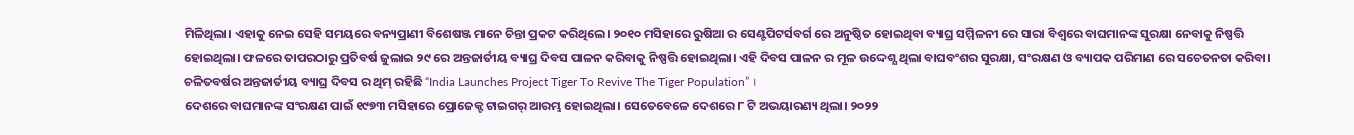ମିଳିଥିଲା। ଏହାକୁ ନେଇ ସେହି ସମୟରେ ବନ୍ୟପ୍ରାଣୀ ବିଶେଷଞ୍ଜ ମାନେ ଚିନ୍ତା ପ୍ରକଟ କରିଥିଲେ। ୨୦୧୦ ମସିହାରେ ରୁଷିଆ ର ସେଣ୍ଟପିଟର୍ସବର୍ଗ ରେ ଅନୁଷ୍ଠିତ ହୋଇଥିବା ବ୍ୟାଘ୍ର ସମ୍ମିଳନୀ ରେ ସାରା ବିଶ୍ବରେ ବାଘମାନଙ୍କ ସୁରକ୍ଷା ନେବାକୁ ନିଷ୍ପତ୍ତି ହୋଇଥିଲା। ଫଳରେ ତାପରଠାରୁ ପ୍ରତିବର୍ଷ ଜୁଲାଇ ୨୯ ରେ ଅନ୍ତଜାର୍ତୀୟ ବ୍ୟାଘ୍ର ଦିବସ ପାଳନ କରିବାକୁ ନିଷ୍ପତ୍ତି ହୋଇଥିଲା। ଏହି ଦିବସ ପାଳନ ର ମୂଳ ଉଦ୍ଦେଶ୍ଯ ଥିଲା ବାଘବଂଶର ସୁରକ୍ଷା, ସଂରକ୍ଷଣ ଓ ବ୍ୟାପକ ପରିମାଣ ରେ ସଚେତନତା କରିବା। ଚଳିତବର୍ଷର ଅନ୍ତଜାର୍ତୀୟ ବ୍ୟାଘ୍ର ଦିବସ ର ଥିମ୍ ରହିଛି “India Launches Project Tiger To Revive The Tiger Population” ।
ଦେଶରେ ବାଘମାନଙ୍କ ସଂରକ୍ଷଣ ପାଇଁ ୧୯୭୩ ମସିହାରେ ପ୍ରୋଜେକ୍ଟ ଟାଇଗର୍ ଆରମ୍ଭ ହୋଇଥିଲା। ସେତେବେଳେ ଦେଶରେ ୮ ଟି ଅଭୟାରଣ୍ୟ ଥିଲା। ୨୦୨୨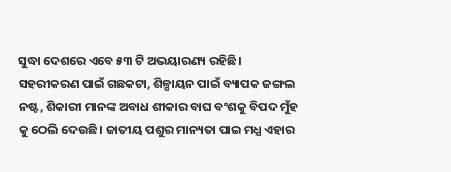ସୁଦ୍ଧା ଦେଶରେ ଏବେ ୫୩ ଟି ଅଭୟାରଣ୍ୟ ରହିଛି।
ସହରୀକରଣ ପାଇଁ ଗଛକଟା, ଶିଳ୍ପାୟନ ପାଇଁ ବ୍ୟାପକ ଜଙ୍ଗଲ ନଷ୍ଟ, ଶିକାରୀ ମାନଙ୍କ ଅବାଧ ଶୀକାର ବାଘ ବଂଶକୁ ବିପଦ ମୁଁହ କୁ ଠେଲି ଦେଉଛି। ଜାତୀୟ ପଶୁର ମାନ୍ୟତା ପାଇ ମଧ୍ଯ ଏହାର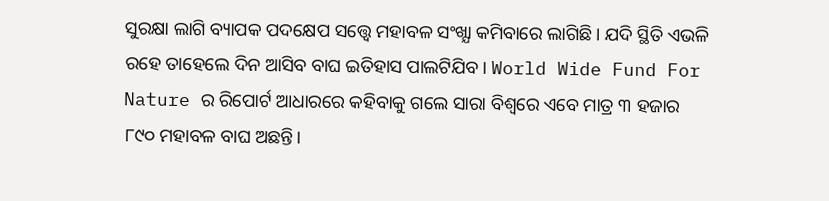ସୁରକ୍ଷା ଲାଗି ବ୍ୟାପକ ପଦକ୍ଷେପ ସତ୍ତ୍ବେ ମହାବଳ ସଂଖ୍ଯା କମିବାରେ ଲାଗିଛି। ଯଦି ସ୍ଥିତି ଏଭଳି ରହେ ତାହେଲେ ଦିନ ଆସିବ ବାଘ ଇତିହାସ ପାଲଟିଯିବ। World Wide Fund For Nature ର ରିପୋର୍ଟ ଆଧାରରେ କହିବାକୁ ଗଲେ ସାରା ବିଶ୍ବରେ ଏବେ ମାତ୍ର ୩ ହଜାର ୮୯୦ ମହାବଳ ବାଘ ଅଛନ୍ତି।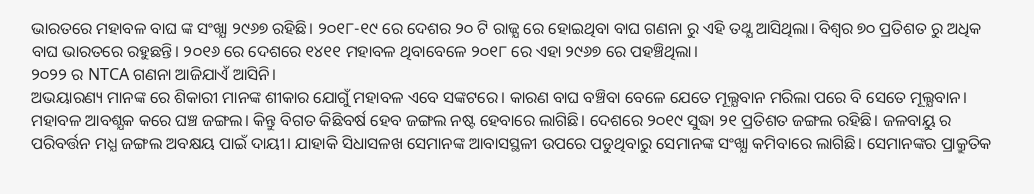ଭାରତରେ ମହାବଳ ବାଘ ଙ୍କ ସଂଖ୍ଯା ୨୯୬୭ ରହିଛି। ୨୦୧୮-୧୯ ରେ ଦେଶର ୨୦ ଟି ରାଜ୍ଯ ରେ ହୋଇଥିବା ବାଘ ଗଣନା ରୁ ଏହି ତଥ୍ଯ ଆସିଥିଲା। ବିଶ୍ବର ୭୦ ପ୍ରତିଶତ ରୁ ଅଧିକ ବାଘ ଭାରତରେ ରହୁଛନ୍ତି। ୨୦୧୬ ରେ ଦେଶରେ ୧୪୧୧ ମହାବଳ ଥିବାବେଳେ ୨୦୧୮ ରେ ଏହା ୨୯୬୭ ରେ ପହଞ୍ଚିଥିଲା।
୨୦୨୨ ର NTCA ଗଣନା ଆଜିଯାଏଁ ଆସିନି।
ଅଭୟାରଣ୍ୟ ମାନଙ୍କ ରେ ଶିକାରୀ ମାନଙ୍କ ଶୀକାର ଯୋଗୁଁ ମହାବଳ ଏବେ ସଙ୍କଟରେ। କାରଣ ବାଘ ବଞ୍ଚିବା ବେଳେ ଯେତେ ମୂଲ୍ଯବାନ ମରିଲା ପରେ ବି ସେତେ ମୂଲ୍ଯବାନ। ମହାବଳ ଆବଶ୍ଯକ କରେ ଘଞ୍ଚ ଜଙ୍ଗଲ। କିନ୍ତୁ ବିଗତ କିଛିବର୍ଷ ହେବ ଜଙ୍ଗଲ ନଷ୍ଟ ହେବାରେ ଲାଗିଛି। ଦେଶରେ ୨୦୧୯ ସୁଦ୍ଧା ୨୧ ପ୍ରତିଶତ ଜଙ୍ଗଲ ରହିଛି। ଜଳବାୟୁ ର ପରିବର୍ତ୍ତନ ମଧ୍ଯ ଜଙ୍ଗଲ ଅବକ୍ଷୟ ପାଇଁ ଦାୟୀ। ଯାହାକି ସିଧାସଳଖ ସେମାନଙ୍କ ଆବାସସ୍ଥଳୀ ଉପରେ ପଡୁଥିବାରୁ ସେମାନଙ୍କ ସଂଖ୍ଯା କମିବାରେ ଲାଗିଛି। ସେମାନଙ୍କର ପ୍ରାକ୍ରୁତିକ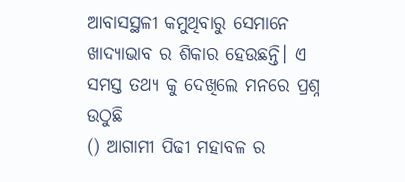ଆବାସସ୍ଥଳୀ କମୁଥିବାରୁ ସେମାନେ ଖାଦ୍ୟାଭାବ ର ଶିକାର ହେଉଛନ୍ତି। ଏ ସମସ୍ତ ତଥ୍ଯ କୁ ଦେଖିଲେ ମନରେ ପ୍ରଶ୍ନ ଉଠୁଛି
() ଆଗାମୀ ପିଢୀ ମହାବଳ ର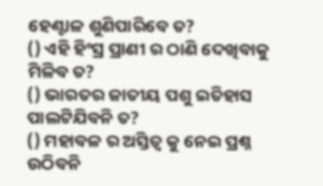ହେଣ୍ଟାଳ ଶୁଣିପାରିବେ ତ?
() ଏହି ହିଂସ୍ର ପ୍ରାଣୀ ର ଠାଣି ଦେଖିବାକୁ ମିଳିବ ତ?
() ଭାରତର ଜାତୀୟ ପଶୁ ଇତିହାସ ପାଲଟିଯିବନି ତ?
() ମହାବଳ ର ଅସ୍ତିତ୍ବ କୁ ନେଇ ପ୍ରଶ୍ନ ଉଠିବନି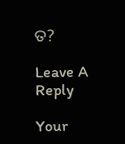ତ?

Leave A Reply

Your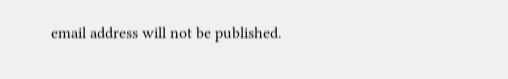email address will not be published.